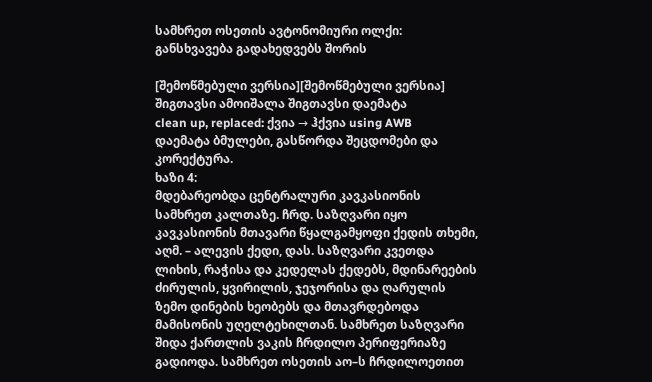სამხრეთ ოსეთის ავტონომიური ოლქი: განსხვავება გადახედვებს შორის

[შემოწმებული ვერსია][შემოწმებული ვერსია]
შიგთავსი ამოიშალა შიგთავსი დაემატა
clean up, replaced: ქვია → ჰქვია using AWB
დაემატა ბმულები, გასწორდა შეცდომები და კორექტურა.
ხაზი 4:
მდებარეობდა ცენტრალური კავკასიონის სამხრეთ კალთაზე. ჩრდ. საზღვარი იყო კავკასიონის მთავარი წყალგამყოფი ქედის თხემი, აღმ. – ალევის ქედი, დას. საზღვარი კვეთდა ლიხის, რაჭისა და კედელას ქედებს, მდინარეების ძირულის, ყვირილის, ჯეჯორისა და ღარულის ზემო დინების ხეობებს და მთავრდებოდა მამისონის უღელტეხილთან. სამხრეთ საზღვარი შიდა ქართლის ვაკის ჩრდილო პერიფერიაზე გადიოდა. სამხრეთ ოსეთის აო–ს ჩრდილოეთით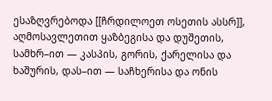ესაზღვრებოდა [[ჩრდილოეთ ოსეთის ასსრ]], აღმოსავლეთით ყაზბეგისა და დუშეთის, სამხრ–ით — კასპის, გორის, ქარელისა და ხაშურის, დას–ით — საჩხერისა და ონის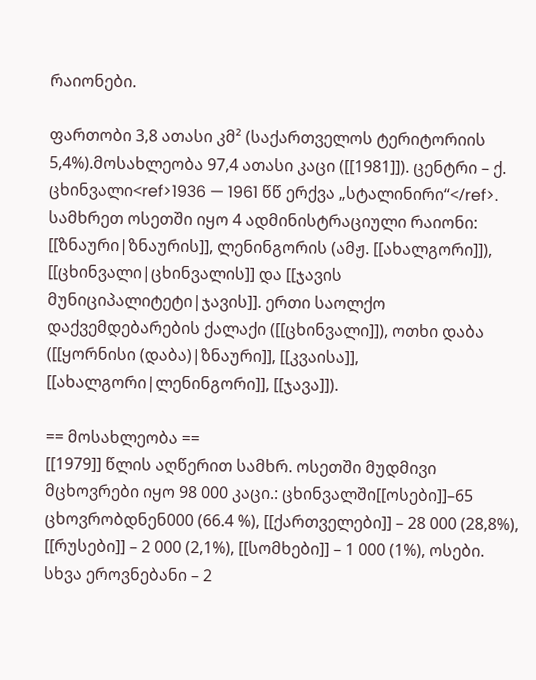რაიონები.

ფართობი 3,8 ათასი კმ² (საქართველოს ტერიტორიის 5,4%).მოსახლეობა 97,4 ათასი კაცი ([[1981]]). ცენტრი – ქ. ცხინვალი<ref>1936 — 1961 წწ ერქვა „სტალინირი“</ref>. სამხრეთ ოსეთში იყო 4 ადმინისტრაციული რაიონი: [[ზნაური|ზნაურის]], ლენინგორის (ამჟ. [[ახალგორი]]), [[ცხინვალი|ცხინვალის]] და [[ჯავის მუნიციპალიტეტი|ჯავის]]. ერთი საოლქო დაქვემდებარების ქალაქი ([[ცხინვალი]]), ოთხი დაბა ([[ყორნისი (დაბა)|ზნაური]], [[კვაისა]], [[ახალგორი|ლენინგორი]], [[ჯავა]]).

== მოსახლეობა ==
[[1979]] წლის აღწერით სამხრ. ოსეთში მუდმივი მცხოვრები იყო 98 000 კაცი.: ცხინვალში[[ოსები]]–65 ცხოვრობდნენ000 (66.4 %), [[ქართველები]] – 28 000 (28,8%), [[რუსები]] – 2 000 (2,1%), [[სომხები]] – 1 000 (1%), ოსები. სხვა ეროვნებანი – 2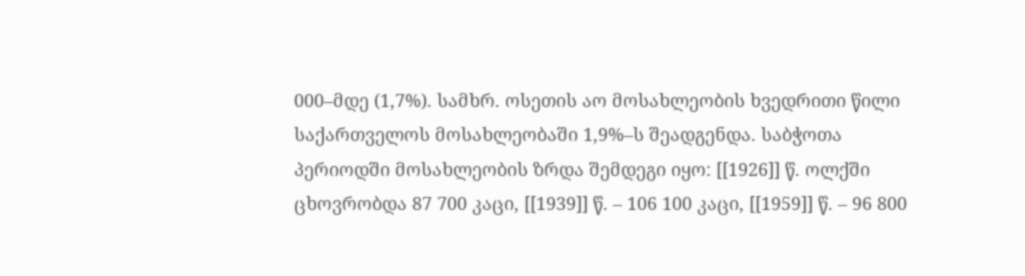000–მდე (1,7%). სამხრ. ოსეთის აო მოსახლეობის ხვედრითი წილი საქართველოს მოსახლეობაში 1,9%–ს შეადგენდა. საბჭოთა პერიოდში მოსახლეობის ზრდა შემდეგი იყო: [[1926]] წ. ოლქში ცხოვრობდა 87 700 კაცი, [[1939]] წ. – 106 100 კაცი, [[1959]] წ. – 96 800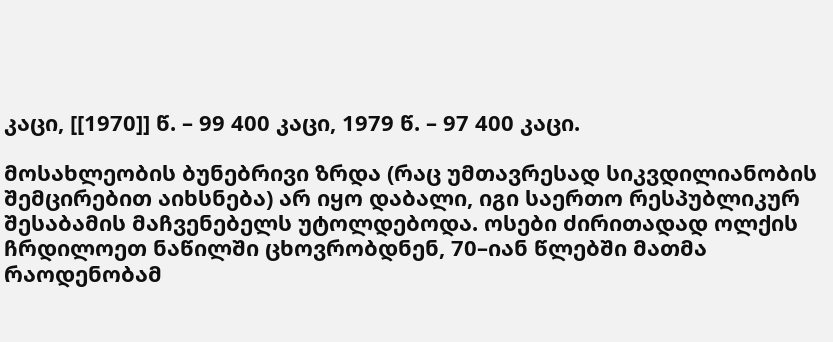კაცი, [[1970]] წ. – 99 400 კაცი, 1979 წ. – 97 400 კაცი.

მოსახლეობის ბუნებრივი ზრდა (რაც უმთავრესად სიკვდილიანობის შემცირებით აიხსნება) არ იყო დაბალი, იგი საერთო რესპუბლიკურ შესაბამის მაჩვენებელს უტოლდებოდა. ოსები ძირითადად ოლქის ჩრდილოეთ ნაწილში ცხოვრობდნენ, 70–იან წლებში მათმა რაოდენობამ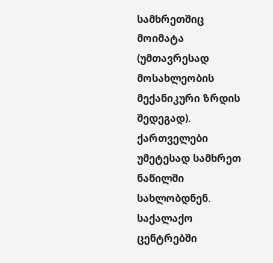სამხრეთშიც მოიმატა (უმთავრესად მოსახლეობის მექანიკური ზრდის შედეგად). ქართველები უმეტესად სამხრეთ ნაწილში სახლობდნენ. საქალაქო ცენტრებში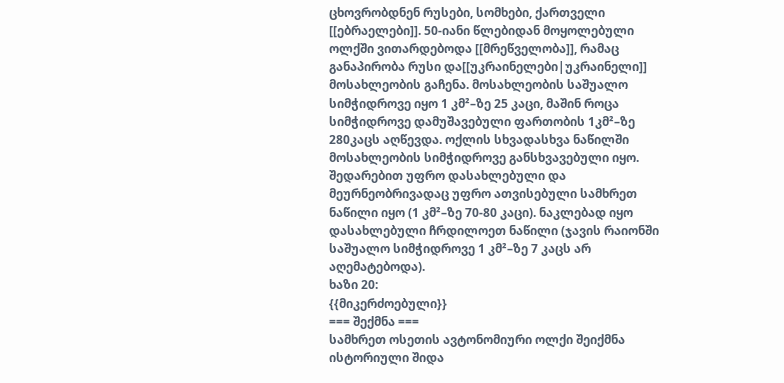ცხოვრობდნენ რუსები, სომხები, ქართველი [[ებრაელები]]. 50-იანი წლებიდან მოყოლებული ოლქში ვითარდებოდა [[მრეწველობა]], რამაც განაპირობა რუსი და[[უკრაინელები|უკრაინელი]] მოსახლეობის გაჩენა. მოსახლეობის საშუალო სიმჭიდროვე იყო 1 კმ²–ზე 25 კაცი, მაშინ როცა სიმჭიდროვე დამუშავებული ფართობის 1კმ²–ზე 280კაცს აღწევდა. ოქლის სხვადასხვა ნაწილში მოსახლეობის სიმჭიდროვე განსხვავებული იყო. შედარებით უფრო დასახლებული და მეურნეობრივადაც უფრო ათვისებული სამხრეთ ნაწილი იყო (1 კმ²–ზე 70-80 კაცი). ნაკლებად იყო დასახლებული ჩრდილოეთ ნაწილი (ჯავის რაიონში საშუალო სიმჭიდროვე 1 კმ²–ზე 7 კაცს არ აღემატებოდა).
ხაზი 20:
{{მიკერძოებული}}
=== შექმნა ===
სამხრეთ ოსეთის ავტონომიური ოლქი შეიქმნა ისტორიული შიდა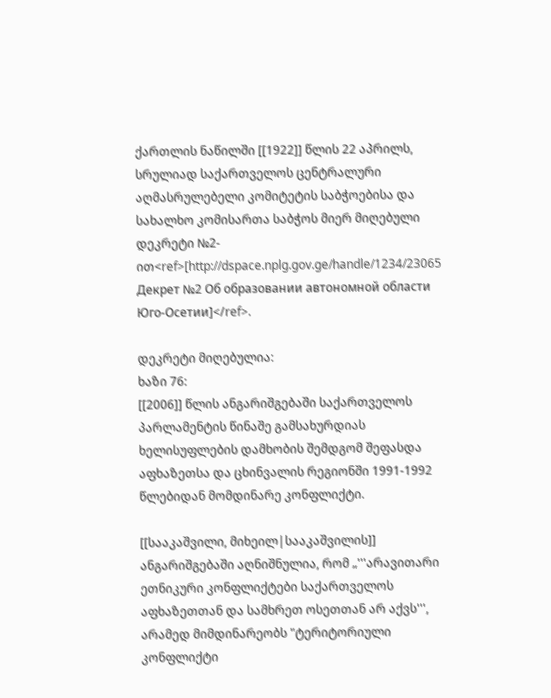ქართლის ნაწილში [[1922]] წლის 22 აპრილს, სრულიად საქართველოს ცენტრალური აღმასრულებელი კომიტეტის საბჭოებისა და სახალხო კომისართა საბჭოს მიერ მიღებული დეკრეტი №2-ით<ref>[http://dspace.nplg.gov.ge/handle/1234/23065 Декрет №2 Об образовании автономной области Юго-Осетии]</ref>.

დეკრეტი მიღებულია:
ხაზი 76:
[[2006]] წლის ანგარიშგებაში საქართველოს პარლამენტის წინაშე გამსახურდიას ხელისუფლების დამხობის შემდგომ შეფასდა აფხაზეთსა და ცხინვალის რეგიონში 1991-1992 წლებიდან მომდინარე კონფლიქტი.

[[სააკაშვილი, მიხეილ|სააკაშვილის]] ანგარიშგებაში აღნიშნულია, რომ „'''არავითარი ეთნიკური კონფლიქტები საქართველოს აფხაზეთთან და სამხრეთ ოსეთთან არ აქვს''', არამედ მიმდინარეობს "ტერიტორიული კონფლიქტი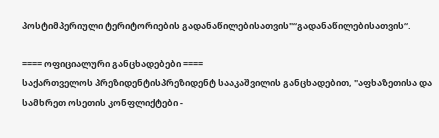პოსტიმპერიული ტერიტორიების გადანაწილებისათვის"“გადანაწილებისათვის“.

==== ოფიციალური განცხადებები ====
საქართველოს პრეზიდენტისპრეზიდენტ სააკაშვილის განცხადებით, "აფხაზეთისა და სამხრეთ ოსეთის კონფლიქტები -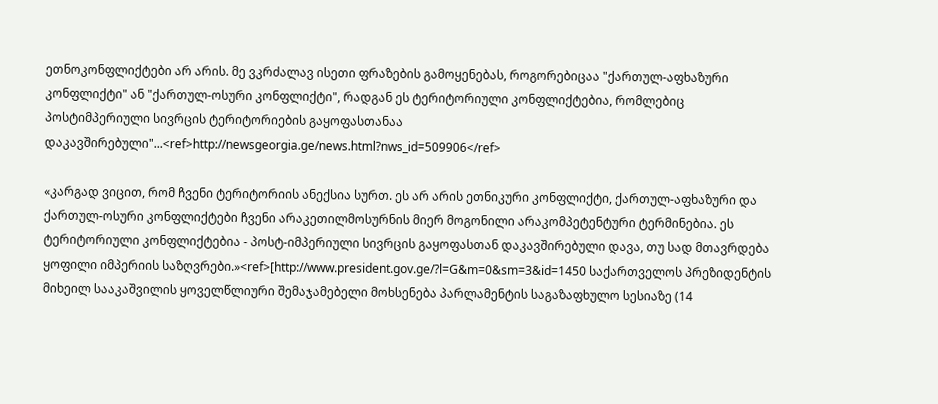ეთნოკონფლიქტები არ არის. მე ვკრძალავ ისეთი ფრაზების გამოყენებას, როგორებიცაა "ქართულ-აფხაზური კონფლიქტი" ან "ქართულ-ოსური კონფლიქტი", რადგან ეს ტერიტორიული კონფლიქტებია, რომლებიც პოსტიმპერიული სივრცის ტერიტორიების გაყოფასთანაა დაკავშირებული"...<ref>http://newsgeorgia.ge/news.html?nws_id=509906</ref>

«კარგად ვიცით, რომ ჩვენი ტერიტორიის ანექსია სურთ. ეს არ არის ეთნიკური კონფლიქტი, ქართულ-აფხაზური და ქართულ-ოსური კონფლიქტები ჩვენი არაკეთილმოსურნის მიერ მოგონილი არაკომპეტენტური ტერმინებია. ეს ტერიტორიული კონფლიქტებია - პოსტ-იმპერიული სივრცის გაყოფასთან დაკავშირებული დავა, თუ სად მთავრდება ყოფილი იმპერიის საზღვრები.»<ref>[http://www.president.gov.ge/?l=G&m=0&sm=3&id=1450 საქართველოს პრეზიდენტის მიხეილ სააკაშვილის ყოველწლიური შემაჯამებელი მოხსენება პარლამენტის საგაზაფხულო სესიაზე (14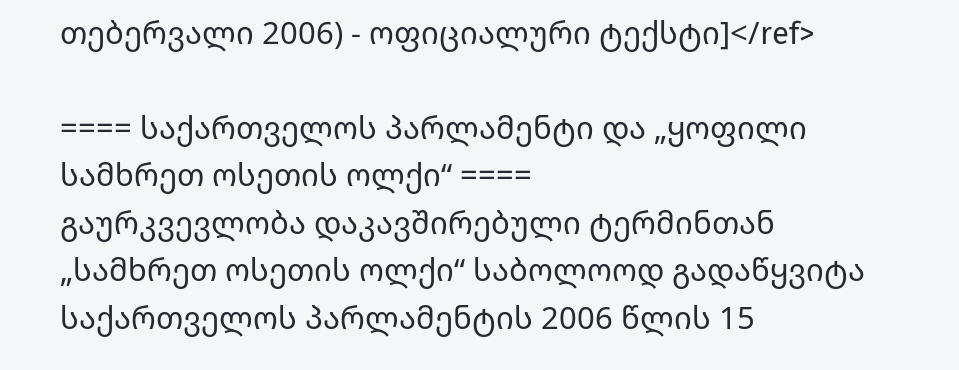თებერვალი 2006) - ოფიციალური ტექსტი]</ref>

==== საქართველოს პარლამენტი და „ყოფილი სამხრეთ ოსეთის ოლქი“ ====
გაურკვევლობა დაკავშირებული ტერმინთან „სამხრეთ ოსეთის ოლქი“ საბოლოოდ გადაწყვიტა საქართველოს პარლამენტის 2006 წლის 15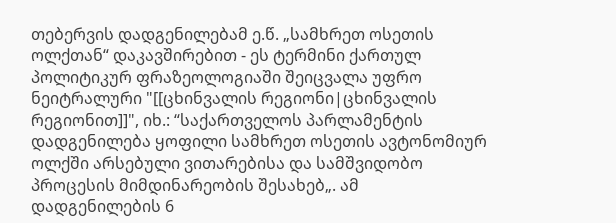თებერვის დადგენილებამ ე.წ. „სამხრეთ ოსეთის ოლქთან“ დაკავშირებით - ეს ტერმინი ქართულ პოლიტიკურ ფრაზეოლოგიაში შეიცვალა უფრო ნეიტრალური "[[ცხინვალის რეგიონი|ცხინვალის რეგიონით]]", იხ.: “საქართველოს პარლამენტის დადგენილება ყოფილი სამხრეთ ოსეთის ავტონომიურ ოლქში არსებული ვითარებისა და სამშვიდობო პროცესის მიმდინარეობის შესახებ„. ამ დადგენილების 6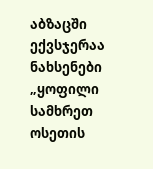აბზაცში ექვსჯერაა ნახსენები „ყოფილი სამხრეთ ოსეთის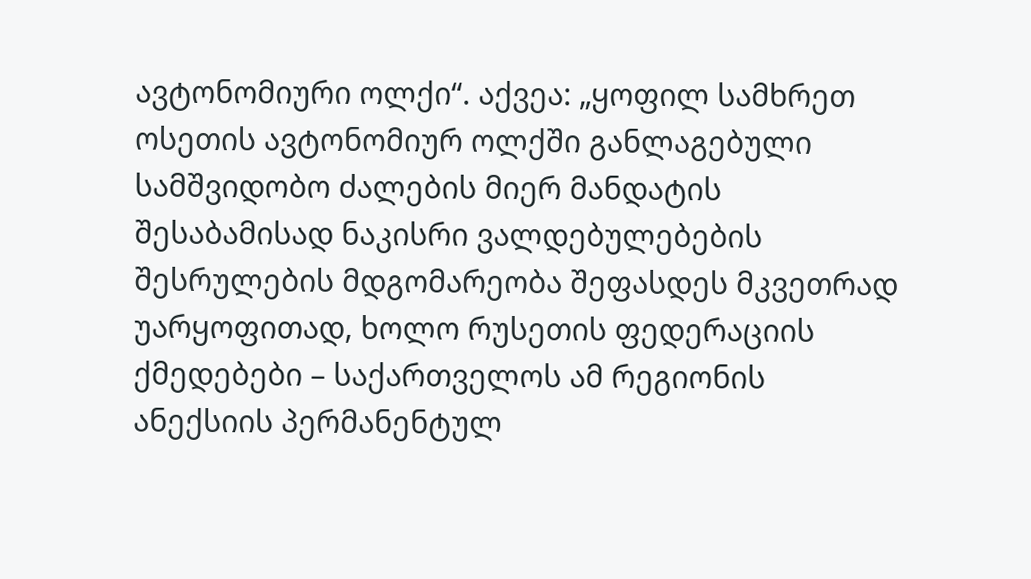ავტონომიური ოლქი“. აქვეა: „ყოფილ სამხრეთ ოსეთის ავტონომიურ ოლქში განლაგებული სამშვიდობო ძალების მიერ მანდატის შესაბამისად ნაკისრი ვალდებულებების შესრულების მდგომარეობა შეფასდეს მკვეთრად უარყოფითად, ხოლო რუსეთის ფედერაციის ქმედებები – საქართველოს ამ რეგიონის ანექსიის პერმანენტულ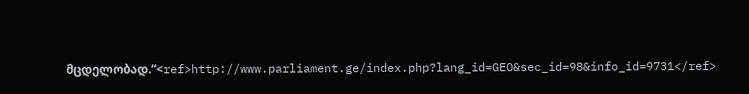მცდელობად.“<ref>http://www.parliament.ge/index.php?lang_id=GEO&sec_id=98&info_id=9731</ref>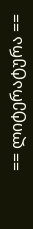== ლიტერატურა ==